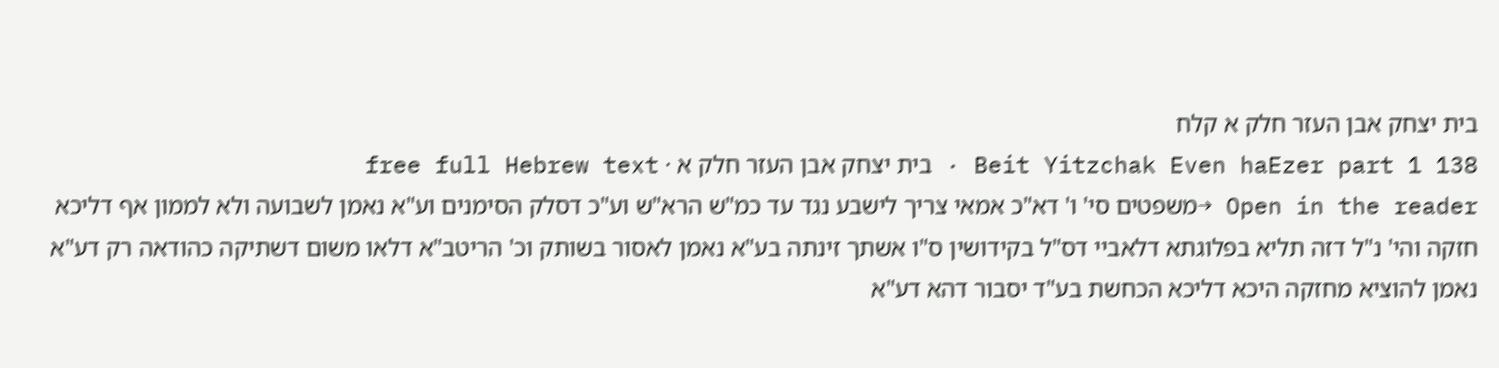בית יצחק אבן העזר חלק א קלח
Beit Yitzchak Even haEzer part 1 138 · בית יצחק אבן העזר חלק א · free full Hebrew text
Open in the reader →משפטים סי' ו' דא"כ אמאי צריך לישבע נגד עד כמ"ש הרא"ש וע"כ דסלק הסימנים וע"א נאמן לשבועה ולא לממון אף דליכא חזקה והי' נ"ל דזה תליא בפלוגתא דלאביי דס"ל בקידושין ס"ו אשתך זינתה בע"א נאמן לאסור בשותק וכ' הריטב"א דלאו משום דשתיקה כהודאה רק דע"א נאמן להוציא מחזקה היכא דליכא הכחשת בע"ד יסבור דהא דע"א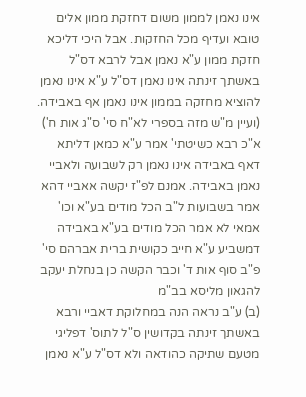אינו נאמן לממון משום דחזקת ממון אלים טובא ועדיף מכל החזקות. אבל היכי דליכא חזקת ממון ע"א נאמן אבל לרבא דס"ל באשתך זינתה אינו נאמן דס"ל ע"א אינו נאמן להוציא מחזקה בממון אינו נאמן אף באבידה. (ועיין מ"ש מזה בספרי לא"ח סי' ס"ג אות ח') א"כ רבא כשיטתי' אמר ע"א כמאן דליתא דאף באבידה אינו נאמן רק לשבועה ולאביי נאמן באבידה. אמנם לפ"ז יקשה אאביי דהא אמר בשבועות ל"ב הכל מודים בע"א וכו' אמאי לא אמר הכל מודים בע"א באבידה דמשביע ע"א חייב כקושית ברית אברהם סי' פ"ב סוף אות ד' וכבר הקשה כן בנחלת יעקב להגאון מליסא בב"מ
(ב) ע"ב נראה הנה במחלוקת דאביי ורבא באשתך זינתה בקדושין ס"ל לתוס' דפליגי מטעם שתיקה כהודאה ולא דס"ל ע"א נאמן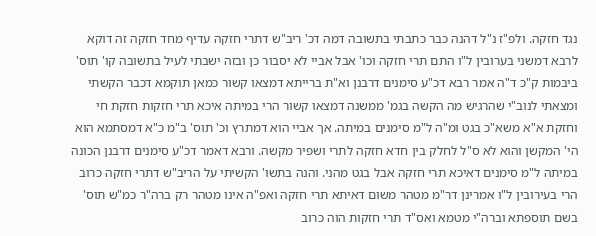נגד חזקה. ולפ"ז נ"ל דהנה כבר כתבתי בתשובה דמה דכ' ריב"ש דתרי חזקה עדיף מחד חזקה זה דוקא לרבא דמשני בערובין ל"ו התם תרי חזקה וכו' אבל אביי לא יסבור כן ובזה ישבתי לעיל בתשובה קו' תוס' ביבמות ק"כ ד"ה אמר רבא דכ"ע סימנים דרבנן וא"ת ברייתא דמצאו קשור כמאן תוקמא דכבר הקשתי ומצאתי לנוב"י שהרגיש מה הקשה בגמ' ממשנה דמצאו קשור הרי במיתה איכא תרי חזקות חזקת חי וחזקת א"א משא"כ בגט ומ"ה ל"מ סימנים במיתה. אך אביי הוא דמתרץ וכ' תוס' ב"מ כ"א דמסתמא הוא הי' המקשן והוא לא ס"ל לחלק בין חדא חזקה לתרי ושפיר מקשה. ורבא דאמר דכ"ע סימנים דרבנן הכונה במיתה ל"מ סימנים דאיכא תרי חזקה אבל בגט מהני. והנה בתשו' הקשיתי על הריב"ש דתרי חזקה כרוב הרי בעירובין ל"ו אמרינן דר"מ מטהר משום דאיתא תרי חזקה ואפ"ה אינו מטהר רק ברה"ר כמ"ש תוס' בשם תוספתא וברה"י מטמא ואס"ד תרי חזקות הוה כרוב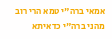אמאי ברה"י טמא הרי רוב מהני ברה"י כדאיתא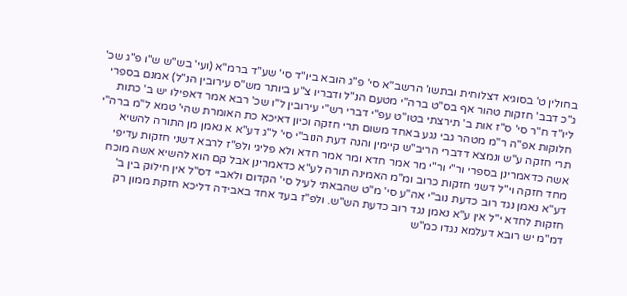בחולין ט' בסוגיא דצלוחית ובתשו' הרשב"א סי' פ"ג הובא ביו"ד סי' שע"ד ברמ"א (ועי' בש"ש ש"ו פ"ג שכ' ג"כ דבב' חזקות טהור אף בס"ט ברה"י מטעם הנ"ל ודבריו צ"ע ביותר מש"ס עירובין הנ"ל) אמנם בספרי ליו"ד ח"ר סי' ס"ז אות ב' תירצתי בטו"ט עפ"י דברי רש"י עירובין ל"ו שכ' רבא אמר דאפילו יש ב' כתות חלוקות אפ"ה ר"מ מטהר גבי נגע באחד משום תרי חזקה וכיון דאיכא כת האומרת שהי' טמא ל"מ ברה"י תרי חזקה ע"ש ונמצא דדברי הריב"ש קיימין והנה דעת הנוב"י סי' ל"ג דע"א א נאמן מן התורה להשיא אשה כדאמרינן בספרי ור"י ור"י מר אמר חדא ומר אמר חדא ולא פליגי ולפ"ז לרבא דשני חזקות עדיפי מחד חזקה וי"ל דשני חזקות כרוב ומ"מ האמינה תורה לע"א כדאמרינן אבל קם הוא להשיא אשה מוכח דע"א נאמן נגד רוב כדעת נוב"י אה"ע סי' מ"ט שהבאתי לעיל סי' הקדום ולאביי דס"ל אין חילוק בין ב' חזקות לחדא י"ל אין ע"א נאמן נגד רוב כדעת הש"ש. ולפ"ז בעד אחד באבידה דליכא חזקת ממון רק דמ"מ יש רובא דעלמא נגדו כמ"ש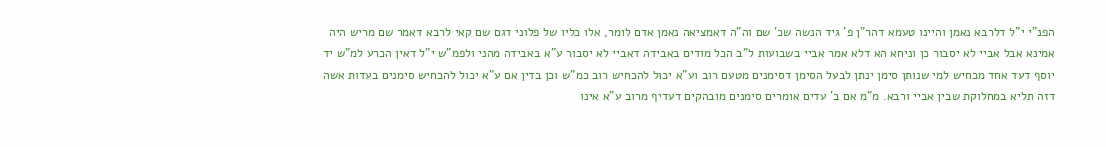הפנ"י י"ל דלרבא נאמן והיינו טעמא דהר"ן פ' גיד הנשה שכ' שם וה"ה דאמציאה נאמן אדם לומר, אלו כליו של פלוני דגם שם קאי לרבא דאמר שם מריש היה אמינא אבל אביי לא יסבור כן וניחא הא דלא אמר אביי בשבועות ל"ב הכל מודים באבידה דאביי לא יסבור ע"א באבידה מהני ולפמ"ש י"ל דאין הכרע למ"ש יד יוסף דעד אחד מכחיש למי שנותן סימן ינתן לבעל הסימן דסימנים מטעם רוב וע"א יכול להכחיש רוב כמ"ש וכן בדין אם ע"א יכול להכחיש סימנים בעדות אשה דזה תליא במחלוקת שבין אביי ורבא. מ"מ אם ב' עדים אומרים סימנים מובהקים דעדיף מרוב ע"א אינו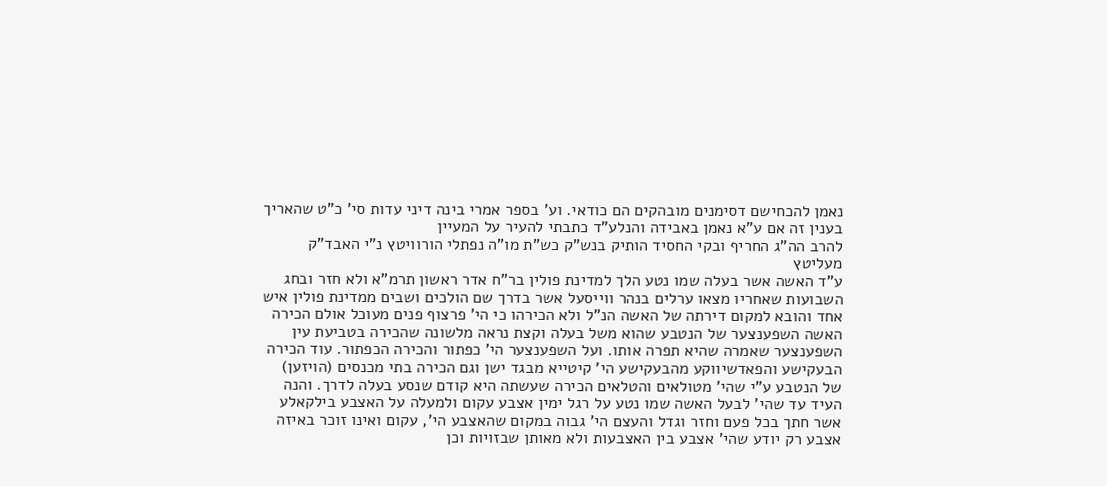נאמן להכחישם דסימנים מובהקים הם כודאי. וע' בספר אמרי בינה דיני עדות סי' כ"ט שהאריך בענין זה אם ע"א נאמן באבידה והנלע"ד כתבתי להעיר על המעיין
להרב הה"ג החריף ובקי החסיד הותיק בנש"ק כש"ת מו"ה נפתלי הורוויטץ נ"י האבד"ק מעליטץ
ע"ד האשה אשר בעלה שמו נטע הלך למדינת פולין בר"ח אדר ראשון תרמ"א ולא חזר ובחג השבועות שאחריו מצאו ערלים בנהר ווייסעל אשר בדרך שם הולכים ושבים ממדינת פולין איש אחד והובא למקום דירתה של האשה הנ"ל ולא הכירהו כי הי' פרצוף פנים מעוכל אולם הכירה האשה השפענצער של הנטבע שהוא משל בעלה וקצת נראה מלשונה שהכירה בטביעת עין השפענצער שאמרה שהיא תפרה אותו. ועל השפענצער הי' כפתור והכירה הכפתור. עוד הכירה הבעקישע והפאדשיווקע מהבעקישע הי' קיטייא מבגד ישן וגם הכירה בתי מכנסים (הויזען) של הנטבע ע"י שהי' מטולאים והטלאים הכירה שעשתה היא קודם שנסע בעלה לדרך. והנה העיד עד שהי' לבעל האשה שמו נטע על רגל ימין אצבע עקום ולמעלה על האצבע בילקאלע אשר חתך בכל פעם וחזר וגדל והעצם הי' גבוה במקום שהאצבע הי', עקום ואינו זוכר באיזה אצבע רק יודע שהי' אצבע בין האצבעות ולא מאותן שבזויות וכן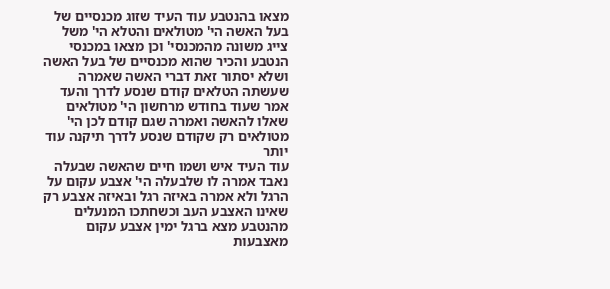מצאו בהנטבע עוד העיד שזוג מכנסיים של בעל האשה הי' מטולאים והטלא הי' משל צייג משונה מהמכנסי' וכן מצאו במכנסי הנטבע והכיר שהוא מכנסיים של בעל האשה ושלא יסתור זאת דברי האשה שאמרה שעשתה הטלאים קודם שנסע לדרך והעד אמר שעוד בחודש מרחשון הי' מטולאים שאלו להאשה ואמרה שגם קודם לכן הי' מטולאים רק שקודם שנסע לדרך תיקנה עוד יותר
עוד העיד איש ושמו חיים שהאשה שבעלה נאבד אמרה לו שלבעלה הי' אצבע עקום על הרגל ולא אמרה באיזה רגל ובאיזה אצבע רק שאינו האצבע העב וכשחתכו המנעלים מהנטבע מצא ברגל ימין אצבע עקום מאצבעות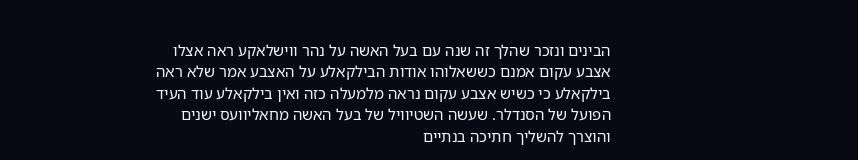הבינים ונזכר שהלך זה שנה עם בעל האשה על נהר ווישלאקע ראה אצלו אצבע עקום אמנם כששאלוהו אודות הבילקאלע על האצבע אמר שלא ראה בילקאלע כי כשיש אצבע עקום נראה מלמעלה כזה ואין בילקאלע עוד העיד הפועל של הסנדלר. שעשה השטיוויל של בעל האשה מחאליוועס ישנים והוצרך להשליך חתיכה בנתיים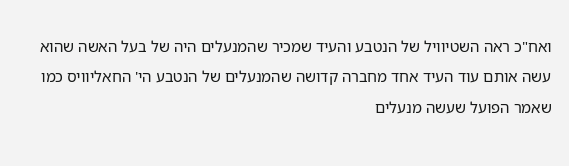ואח"כ ראה השטיוויל של הנטבע והעיד שמכיר שהמנעלים היה של בעל האשה שהוא עשה אותם עוד העיד אחד מחברה קדושה שהמנעלים של הנטבע הי' החאליוויס כמו שאמר הפועל שעשה מנעלים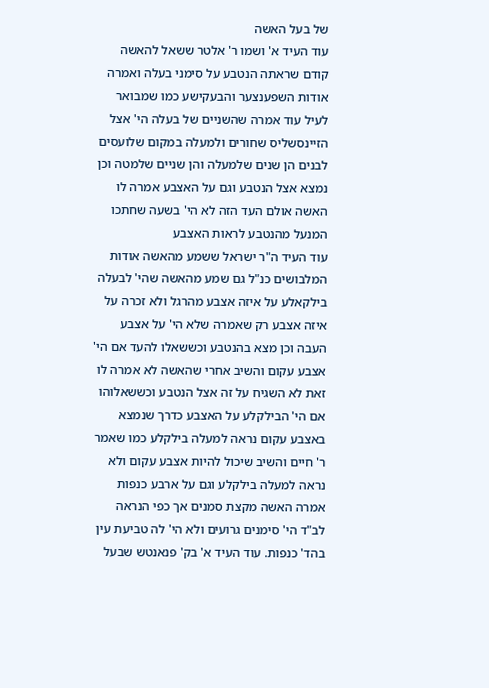של בעל האשה
עוד העיד א' ושמו ר' אלטר ששאל להאשה קודם שראתה הנטבע על סימני בעלה ואמרה אודות השפענצער והבעקישע כמו שמבואר לעיל עוד אמרה שהשניים של בעלה הי' אצל הזיינסשליס שחורים ולמעלה במקום שלועסים לבנים הן שנים שלמעלה והן שניים שלמטה וכן נמצא אצל הנטבע וגם על האצבע אמרה לו האשה אולם העד הזה לא הי' בשעה שחתכו המנעל מהנטבע לראות האצבע
עוד העיד ה"ר ישראל ששמע מהאשה אודות המלבושים כנ"ל גם שמע מהאשה שהי' לבעלה בילקאלע על איזה אצבע מהרגל ולא זכרה על איזה אצבע רק שאמרה שלא הי' על אצבע העבה וכן מצא בהנטבע וכששאלו להעד אם הי' אצבע עקום והשיב אחרי שהאשה לא אמרה לו זאת לא השגיח על זה אצל הנטבע וכששאלוהו אם הי' הבילקלע על האצבע כדרך שנמצא באצבע עקום נראה למעלה בילקלע כמו שאמר ר' חיים והשיב שיכול להיות אצבע עקום ולא נראה למעלה בילקלע וגם על ארבע כנפות אמרה האשה מקצת סמנים אך כפי הנראה לב"ד הי' סימנים גרועים ולא הי' לה טביעת עין בהד' כנפות. עוד העיד א' בק' פנאנטש שבעל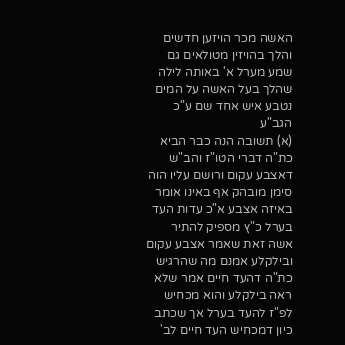האשה מכר הויזען חדשים והלך בהויזין מטולאים גם שמע מערל א' באותה לילה שהלך בעל האשה על המים נטבע איש אחד שם ע"כ הגב"ע
(א) תשובה הנה כבר הביא כת"ה דברי הטו"ז והב"ש דאצבע עקום ורושם עליו הוה סימן מובהק אף באינו אומר באיזה אצבע א"כ עדות העד בערל כ"ץ מספיק להתיר אשה זאת שאמר אצבע עקום ובילקלע אמנם מה שהרגיש כת"ה דהעד חיים אמר שלא ראה בילקלע והוא מכחיש לפ"ז להעד בערל אך שכתב כיון דמכחיש העד חיים לב'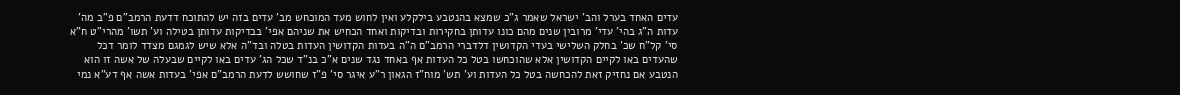עדים האחד בערל והב' ישראל שאמר ג"כ שמצא בהנטבע בילקלע ואין לחוש מעד המוכחש מב' עדים בזה יש להתוכח דדעת הרמב"ם פ"ב מה' עדות ה"ג בהי' עדי' מרובין שנים מהם כונו עדותן בחקירות ובדיקות ואחד הכחיש את שניהם אפי' בבדיקות עדותן בטילה וע' תשו' מהרי"ט ח"א סי' קל"ח שכ' בחלק השלישי בעדי הקדושין דלדברי הרמב"ם ה"ה בעדות הקדושין העדות בטלה ובד"ה אלא שיש לגמגם מצדד לומר דכל שהעדים באו לקיים הקדושין אלא שהוכחשו בטל כל העדות אף באחד נגד שנים א"כ בנ"ד שכל הג' עדים באו לקיים שבעלה של אשה זו הוא הנטבע אם נחזיק זאת להכחשה בטל כל העדות וע' תש' מוח"ז הגאון ר"ע איגר סי' פ"ז שחושש לדעת הרמב"ם אפי' בעדות אשה אף דע"א נמי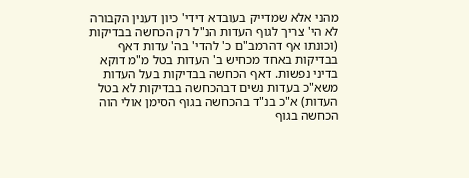מהני אלא שמדייק בעובדא דידי' כיון דענין הקבורה לא הי' צריך לגוף העדות הנ"ל רק הכחשה בבדיקות (וכונתו אף דהרמב"ם כ' להדי' בה' עדות דאף בבדיקות באחד מכחיש ב' העדות בטל מ"מ דוקא בדיני נפשות. דאף הכחשה בבדיקות בעל העדות משא"כ בעדות נשים דבהכחשה בבדיקות לא בטל העדות) א"כ בנ"ד בהכחשה בגוף הסימן אולי הוה הכחשה בגוף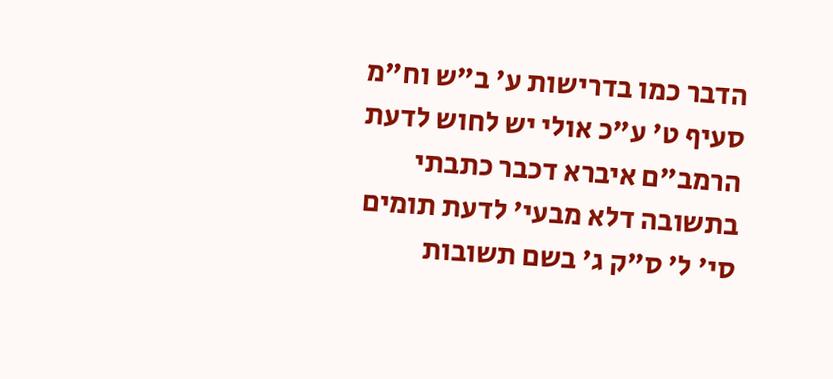הדבר כמו בדרישות ע' ב"ש וח"מ סעיף ט' ע"כ אולי יש לחוש לדעת הרמב"ם איברא דכבר כתבתי בתשובה דלא מבעי' לדעת תומים סי' ל' ס"ק ג' בשם תשובות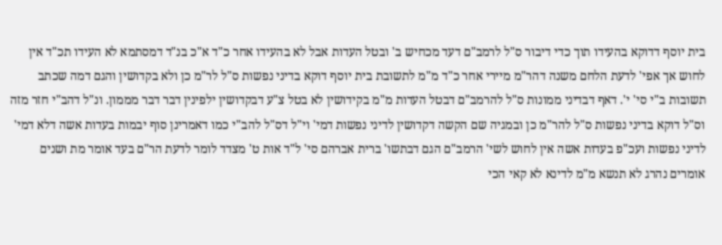בית יוסף דדוקא בהעידו תוך כדי דיבור ס"ל לרמב"ם דעד מכחיש ב' ובטל העדות אבל לא בהעידו אחר כ"ד א"כ בנ"ד דמסתמא לא העידו תכ"ד אין לחוש אך אפי' לדעת הלחם משנה דהר"מ מיירי אחר כ"ד מ"מ לתשובת בית יוסף דוקא בדיני נפשות ס"ל לר"מ כן ולא בקדושין והגם דמה שכתב תשובות ב"י סי' י'. דאף דבדיני ממונות ס"ל להרמב"ם דבטל העדות מ"מ בקידושין לא בטל צ"ע דבקדושין ילפינין דבר דבר מממון. ונ"ל דהב"י חזר מזה וס"ל דוקא בדיני נפשות ס"ל להר"מ כן ובמגיה שם הקשה דקדושין לדיני נפשות דמי' וי"ל דס"ל להב"י כמו דאמרינן סוף יבמות בעדות אשה דלא דמי' לדיני נפשות ועכ"פ בעדות אשה אין לחוש לשי' הרמב"ם הגם דבתשו' ברית אברהם סי' ל"ד אות ט' מצדד לומר לדעת הר"ם בעד אומר מת ושנים אומרים נהרג לא תנשא מ"מ לדינא לא קאי הכי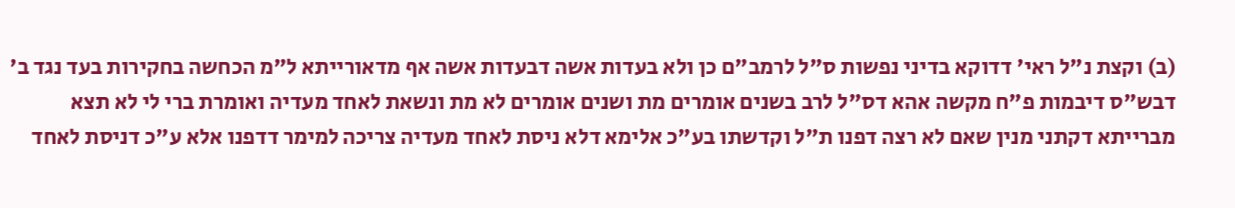(ב) וקצת נ"ל ראי' דדוקא בדיני נפשות ס"ל לרמב"ם כן ולא בעדות אשה דבעדות אשה אף מדאורייתא ל"מ הכחשה בחקירות בעד נגד ב' דבש"ס דיבמות פ"ח מקשה אהא דס"ל לרב בשנים אומרים מת ושנים אומרים לא מת ונשאת לאחד מעדיה ואומרת ברי לי לא תצא מברייתא דקתני מנין שאם לא רצה דפנו ת"ל וקדשתו בע"כ אלימא דלא ניסת לאחד מעדיה צריכה למימר דדפנו אלא ע"כ דניסת לאחד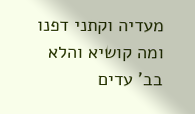מעדיה וקתני דפנו ומה קושיא והלא בב' עדים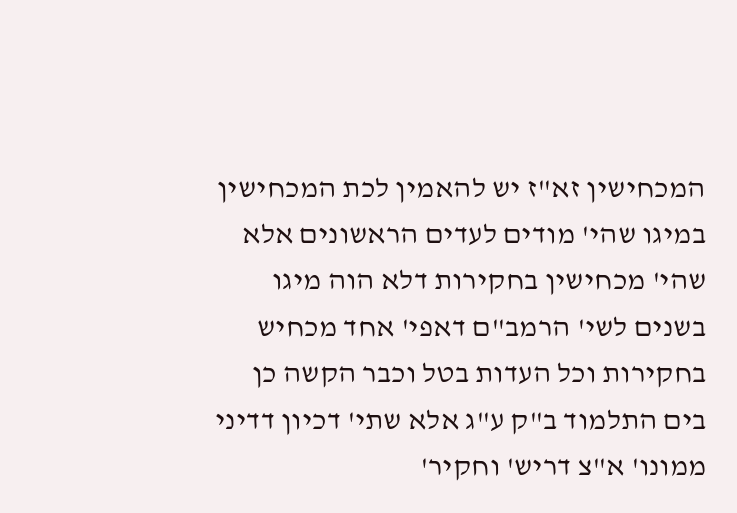המכחישין זא"ז יש להאמין לכת המכחישין במיגו שהי' מודים לעדים הראשונים אלא שהי' מכחישין בחקירות דלא הוה מיגו בשנים לשי' הרמב"ם דאפי' אחד מכחיש בחקירות וכל העדות בטל וכבר הקשה כן בים התלמוד ב"ק ע"ג אלא שתי' דכיון דדיני ממונו' א"צ דריש' וחקיר'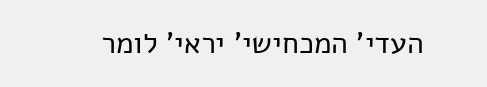העדי' המכחישי' יראי' לומר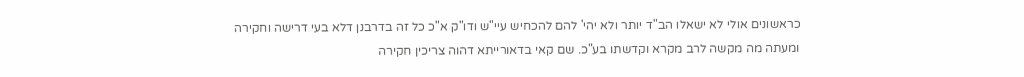כראשונים אולי לא ישאלו הב"ד יותר ולא יהי' להם להכחיש עיי"ש ודו"ק א"כ כל זה בדרבנן דלא בעי דרישה וחקירה ומעתה מה מקשה לרב מקרא וקדשתו בע"כ. שם קאי בדאורייתא דהוה צריכין חקירה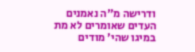ודרישה מ"ה נאמנים העדים שאומרים לא מת במיגו שהי' מודים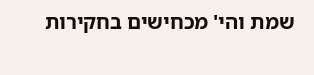שמת והי' מכחישים בחקירות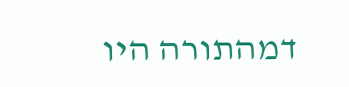דמהתורה היו